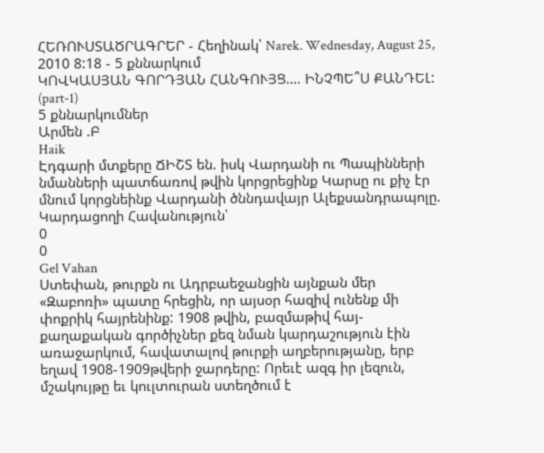ՀԵՌՈՒՍՏԱԾՐԱԳՐԵՐ - Հեղինակ՝ Narek. Wednesday, August 25, 2010 8:18 - 5 քննարկում
ԿՈՎԿԱՍՅԱՆ ԳՈՐԴՅԱՆ ՀԱՆԳՈՒՅՑ…. ԻՆՉՊԵ՞Ս ՔԱՆԴԵԼ: (part-1)
5 քննարկումներ
Արմեն .Բ
Haik
Էդգարի մտքերը ՃԻՇՏ են. իսկ Վարդանի ու Պապինների նմանների պատճառով թվին կորցրեցինք Կարսը ու քիչ էր մնում կորցնեինք Վարդանի ծննդավայր Ալեքսանդրապոլը.
Կարդացողի Հավանություն՝
0
0
Gel Vahan
Ստեփան, թուրքն ու Ադրբաեջանցին այնքան մեր «Զաբոռի» պատը հրեցին, որ այսօր հազիվ ունենք մի փոքրիկ հայրենինք: 1908 թվին, բազմաթիվ հայ-քաղաքական գործիչներ քեզ նման կարդաշություն էին առաջարկում, հավատալով թուրքի աղբերությանը, երբ եղավ 1908-1909թվերի ջարդերը: Որեւէ ազգ իր լեզուն, մշակույթը եւ կուլտուրան ստեղծում է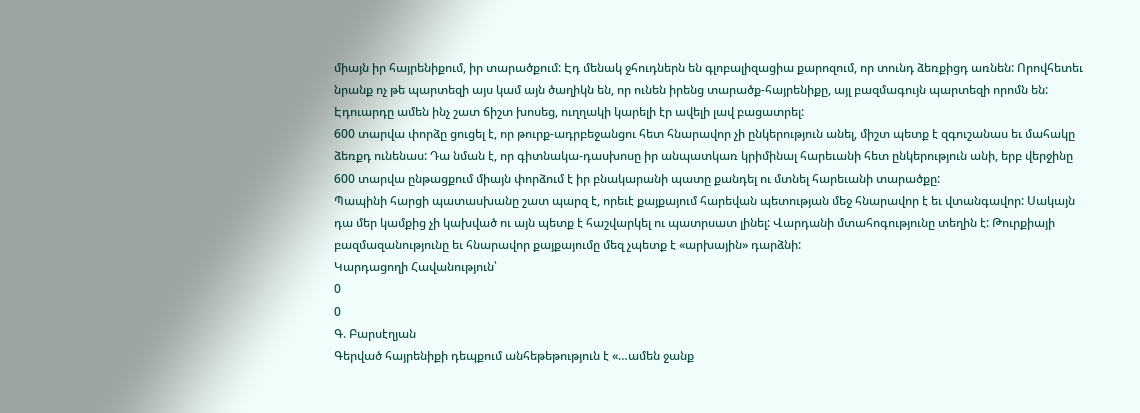միայն իր հայրենիքում, իր տարածքում: Էդ մենակ ջհուդներն են գլոբալիզացիա քարոզում, որ տունդ ձեռքիցդ առնեն: Որովհետեւ նրանք ոչ թե պարտեզի այս կամ այն ծաղիկն են, որ ունեն իրենց տարածք-հայրենիքը, այլ բազմագույն պարտեզի որոմն են:
Էդուարդը ամեն ինչ շատ ճիշտ խոսեց, ուղղակի կարելի էր ավելի լավ բացատրել:
600 տարվա փորձը ցուցել է, որ թուրք-ադրբեջանցու հետ հնարավոր չի ընկերություն անել, միշտ պետք է զգուշանաս եւ մահակը ձեռքդ ունենաս: Դա նման է, որ գիտնակա-դասխոսը իր անպատկառ կրիմինալ հարեւանի հետ ընկերություն անի, երբ վերջինը 600 տարվա ընթացքում միայն փորձում է իր բնակարանի պատը քանդել ու մտնել հարեւանի տարածքը:
Պապինի հարցի պատասխանը շատ պարզ է, որեւէ քայքայում հարեվան պետության մեջ հնարավոր է եւ վտանգավոր: Սակայն դա մեր կամքից չի կախված ու այն պետք է հաշվարկել ու պատրսատ լինել: Վարդանի մտահոգությունը տեղին է: Թուրքիայի բազմազանությունը եւ հնարավոր քայքայումը մեզ չպետք է «արխային» դարձնի:
Կարդացողի Հավանություն՝
0
0
Գ. Բարսէղյան
Գերված հայրենիքի դեպքում անհեթեթություն է «…ամեն ջանք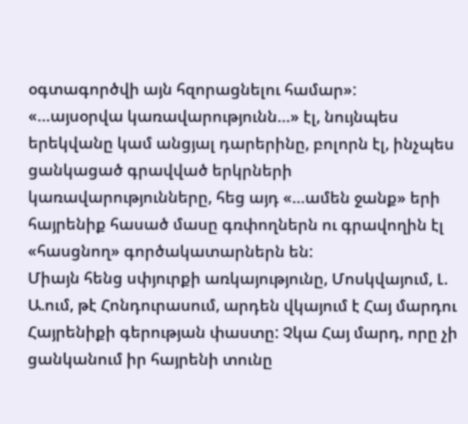օգտագործվի այն հզորացնելու համար»:
«…այսօրվա կառավարությունն…» էլ, նույնպես երեկվանը կամ անցյալ դարերինը, բոլորն էլ, ինչպես ցանկացած գրավված երկրների կառավարությունները, հեց այդ «…ամեն ջանք» երի հայրենիք հասած մասը գռփողներն ու գրավողին էլ «հասցնող» գործակատարներն են:
Միայն հենց սփյուրքի առկայությունը, Մոսկվայում, Լ. Ա.ում, թէ Հոնդուրասում, արդեն վկայում է Հայ մարդու Հայրենիքի գերության փաստը: Չկա Հայ մարդ, որը չի ցանկանում իր հայրենի տունը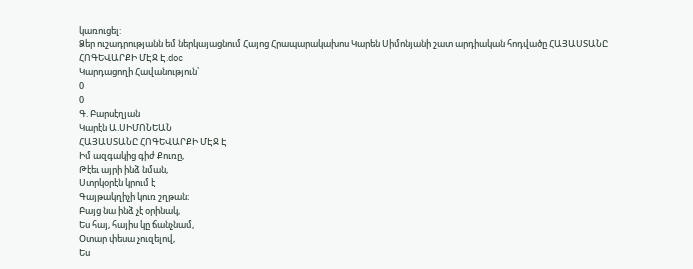կառուցել:
Ձեր ուշադրությանն եմ ներկայացնում Հայոց Հրապարակախոս Կարեն Սիմոնյանի շատ արդիական հոդվածը ՀԱՅԱՍՏԱՆԸ ՀՈԳԵՎԱՐՔԻ ՄԷՋ Է.doc
Կարդացողի Հավանություն՝
0
0
Գ. Բարսէղյան
Կարէն Ա.ՍԻՄՈՆԵԱՆ
ՀԱՅԱՍՏԱՆԸ ՀՈԳԵՎԱՐՔԻ ՄԷՋ Է
Իմ ազգակից գիժ Քուռը,
Թէեւ այրի ինձ նման,
Ստրկօրէն կրում է
Գայթակղիչի կուռ շղթան։
Բայց նա ինձ չէ օրինակ,
Ես հայ, հայիս կը ճանչնամ,
Օտար փեսա չուզելով,
Ես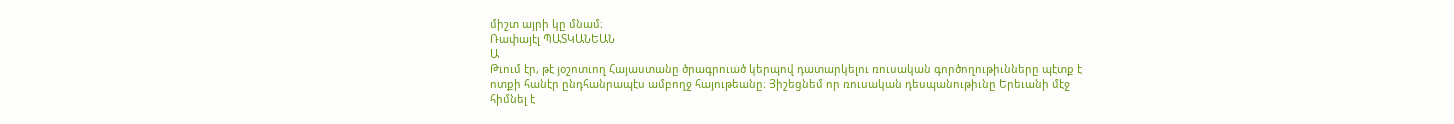միշտ այրի կը մնամ։
Ռափայէլ ՊԱՏԿԱՆԵԱՆ
Ա
Թւում էր, թէ յօշոտւող Հայաստանը ծրագրուած կերպով դատարկելու ռուսական գործողութիւնները պէտք է ոտքի հանէր ընդհանրապէս ամբողջ հայութեանը։ Յիշեցնեմ որ ռուսական դեսպանութիւնը Երեւանի մէջ հիմնել է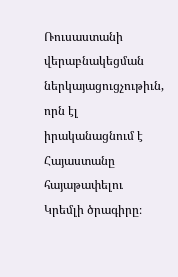Ռուսաստանի վերաբնակեցման ներկայացուցչութիւն, որն էլ իրականացնում է Հայաստանը հայաթափելու Կրեմլի ծրագիրը։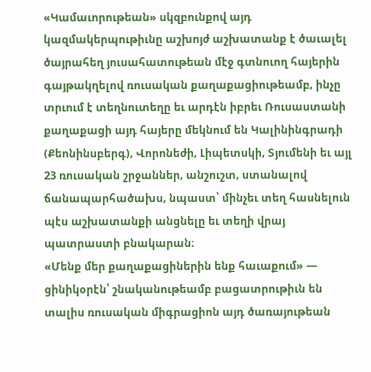«Կամաւորութեան» սկզբունքով այդ կազմակերպութիւնը աշխոյժ աշխատանք է ծաւալել ծայրահեղ յուսահատութեան մէջ գտնուող հայերին գայթակղելով ռուսական քաղաքացիութեամբ, ինչը տրւում է տեղնուտեղը եւ արդէն իբրեւ Ռուսաստանի քաղաքացի այդ հայերը մեկնում են Կալինինգրադի (Քեոնինսբերգ), Վորոնեժի, Լիպետսկի, Տյումենի եւ այլ 23 ռուսական շրջաններ, անշուշտ, ստանալով ճանապարհածախս, նպաստ՝ մինչեւ տեղ հասնելուն պէս աշխատանքի անցնելը եւ տեղի վրայ պատրաստի բնակարան։
«Մենք մեր քաղաքացիներին ենք հաւաքում» — ցինիկօրէն՝ շնականութեամբ բացատրութիւն են տալիս ռուսական միգրացիոն այդ ծառայութեան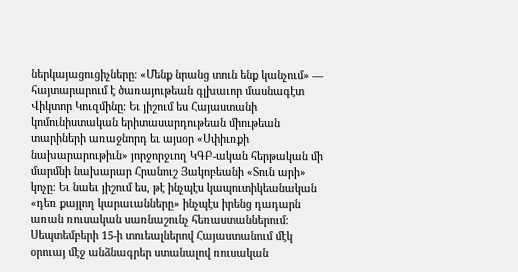ներկայացուցիչները։ «Մենք նրանց տուն ենք կանչում» — հայտարարում է ծառայութեան գլխաւոր մասնագէտ Վիկտոր Կուզմինը։ Եւ յիշում ես Հայաստանի կոմունիստական երիտասարդութեան միութեան տարիների առաջնորդ եւ այսօր «Սփիւռքի նախարարութիւն» յորջորջւող ԿԳԲ-ական հերթական մի մարմնի նախարար Հրանուշ Յակոբեանի «Տուն արի» կոչը։ Եւ նաեւ յիշում ես, թէ ինչպէս կապուտիկեանական «դեռ քայլող կարաւանները» ինչպէս իրենց դադարն առան ռուսական սառնաշունչ հեռաստաններում։
Սեպտեմբերի 15-ի տուեալներով Հայաստանում մէկ օրուայ մէջ անձնագրեր ստանալով ռուսական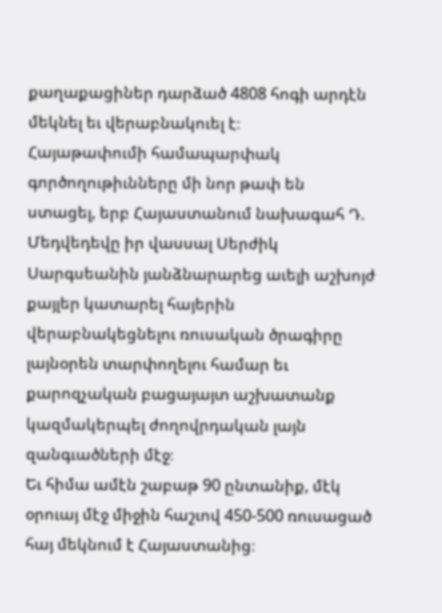քաղաքացիներ դարձած 4808 հոգի արդէն մեկնել եւ վերաբնակուել է։
Հայաթափումի համապարփակ գործողութիւնները մի նոր թափ են ստացել, երբ Հայաստանում նախագահ Դ. Մեդվեդեվը իր վասսալ Սերժիկ Սարգսեանին յանձնարարեց աւելի աշխոյժ քայլեր կատարել հայերին վերաբնակեցնելու ռուսական ծրագիրը լայնօրեն տարփողելու համար եւ քարոզչական բացայայտ աշխատանք կազմակերպել ժողովրդական լայն զանգւածների մէջ։
Եւ հիմա ամէն շաբաթ 90 ընտանիք, մէկ օրուայ մէջ միջին հաշւով 450-500 ռուսացած հայ մեկնում է Հայաստանից։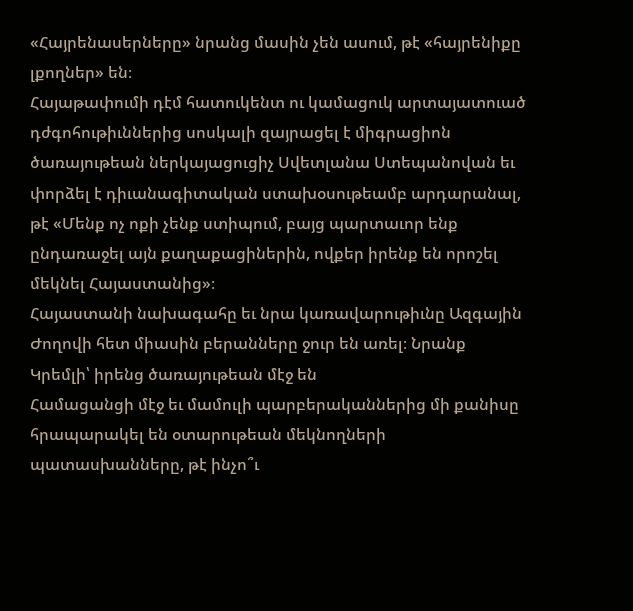«Հայրենասերները» նրանց մասին չեն ասում, թէ «հայրենիքը լքողներ» են։
Հայաթափումի դէմ հատուկենտ ու կամացուկ արտայատուած դժգոհութիւններից սոսկալի զայրացել է միգրացիոն ծառայութեան ներկայացուցիչ Սվետլանա Ստեպանովան եւ փորձել է դիւանագիտական ստախօսութեամբ արդարանալ, թէ «Մենք ոչ ոքի չենք ստիպում, բայց պարտաւոր ենք ընդառաջել այն քաղաքացիներին, ովքեր իրենք են որոշել մեկնել Հայաստանից»։
Հայաստանի նախագահը եւ նրա կառավարութիւնը Ազգային Ժողովի հետ միասին բերանները ջուր են առել։ Նրանք Կրեմլի՝ իրենց ծառայութեան մէջ են
Համացանցի մէջ եւ մամուլի պարբերականներից մի քանիսը հրապարակել են օտարութեան մեկնողների պատասխանները, թէ ինչո՞ւ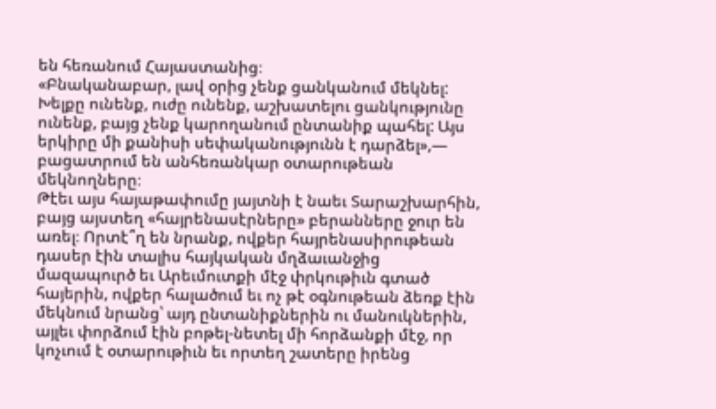են հեռանում Հայաստանից։
«Բնականաբար, լավ օրից չենք ցանկանում մեկնել: Խելքը ունենք, ուժը ունենք, աշխատելու ցանկությունը ունենք, բայց չենք կարողանում ընտանիք պահել: Այս երկիրը մի քանիսի սեփականությունն է դարձել»,— բացատրում են անհեռանկար օտարութեան մեկնողները։
Թէեւ այս հայաթափումը յայտնի է նաեւ Տարաշխարհին, բայց այստեղ «հայրենասէրները» բերանները ջուր են առել։ Որտէ՞ղ են նրանք, ովքեր հայրենասիրութեան դասեր էին տալիս հայկական մղձաւանջից մազապուրծ եւ Արեւմուտքի մէջ փրկութիւն գտած հայերին, ովքեր հալածում եւ ոչ թէ օգնութեան ձեռք էին մեկնում նրանց՝ այդ ընտանիքներին ու մանուկներին, այլեւ փորձում էին բոթել-նետել մի հորձանքի մէջ, որ կոչւում է օտարութիւն եւ որտեղ շատերը իրենց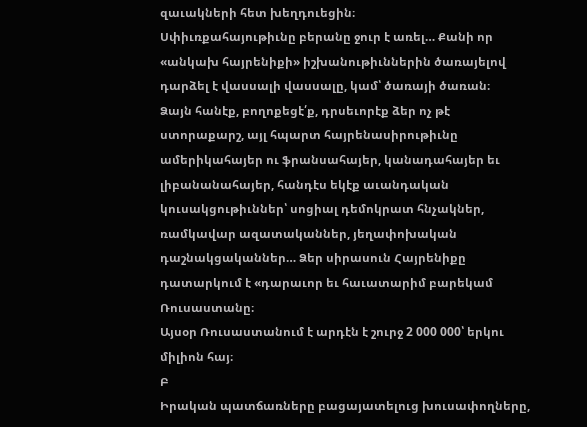զաւակների հետ խեղդուեցին։
Սփիւռքահայութիւնը բերանը ջուր է առել… Քանի որ «անկախ հայրենիքի» իշխանութիւններին ծառայելով դարձել է վասսալի վասսալը, կամ՝ ծառայի ծառան։
Ձայն հանէք, բողոքեցէ՛ք, դրսեւորէք ձեր ոչ թէ ստորաքարշ, այլ հպարտ հայրենասիրութիւնը ամերիկահայեր ու ֆրանսահայեր, կանադահայեր եւ լիբանանահայեր, հանդէս եկէք աւանդական կուսակցութիւններ՝ սոցիալ դեմոկրատ հնչակներ, ռամկավար ազատականներ, յեղափոխական դաշնակցականներ… Ձեր սիրասուն Հայրենիքը դատարկում է «դարաւոր եւ հաւատարիմ բարեկամ Ռուսաստանը։
Այսօր Ռուսաստանում է արդէն է շուրջ 2 000 000՝ երկու միլիոն հայ։
Բ
Իրական պատճառները բացայատելուց խուսափողները,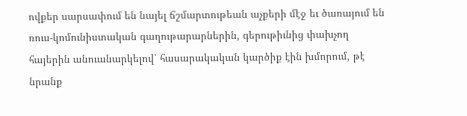ովքեր սարսափում են նայել ճշմարտութեան աչքերի մէջ եւ ծառայում են ռուս-կոմունիստական գաղութարարներին, գերութիւնից փախչող հայերին անուանարկելով՝ հասարակական կարծիք էին խմորում, թէ նրանք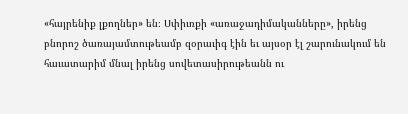«հայրենիք լքողներ» են։ Սփիւռքի «առաջադիմականները», իրենց բնորոշ ծառայամտութեամբ զօրաւիգ էին եւ այսօր էլ շարունակում են հաւատարիմ մնալ իրենց սովետասիրութեանն ու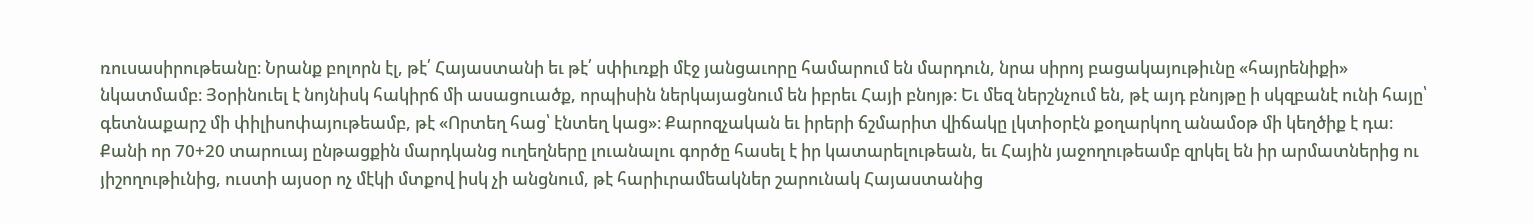ռուսասիրութեանը։ Նրանք բոլորն էլ, թէ՛ Հայաստանի եւ թէ՛ սփիւռքի մէջ յանցաւորը համարում են մարդուն, նրա սիրոյ բացակայութիւնը «հայրենիքի» նկատմամբ։ Յօրինուել է նոյնիսկ հակիրճ մի ասացուածք, որպիսին ներկայացնում են իբրեւ Հայի բնոյթ։ Եւ մեզ ներշնչում են, թէ այդ բնոյթը ի սկզբանէ ունի հայը՝ գետնաքարշ մի փիլիսոփայութեամբ, թէ «Որտեղ հաց՝ էնտեղ կաց»։ Քարոզչական եւ իրերի ճշմարիտ վիճակը լկտիօրէն քօղարկող անամօթ մի կեղծիք է դա։
Քանի որ 70+20 տարուայ ընթացքին մարդկանց ուղեղները լուանալու գործը հասել է իր կատարելութեան, եւ Հային յաջողութեամբ զրկել են իր արմատներից ու յիշողութիւնից, ուստի այսօր ոչ մէկի մտքով իսկ չի անցնում, թէ հարիւրամեակներ շարունակ Հայաստանից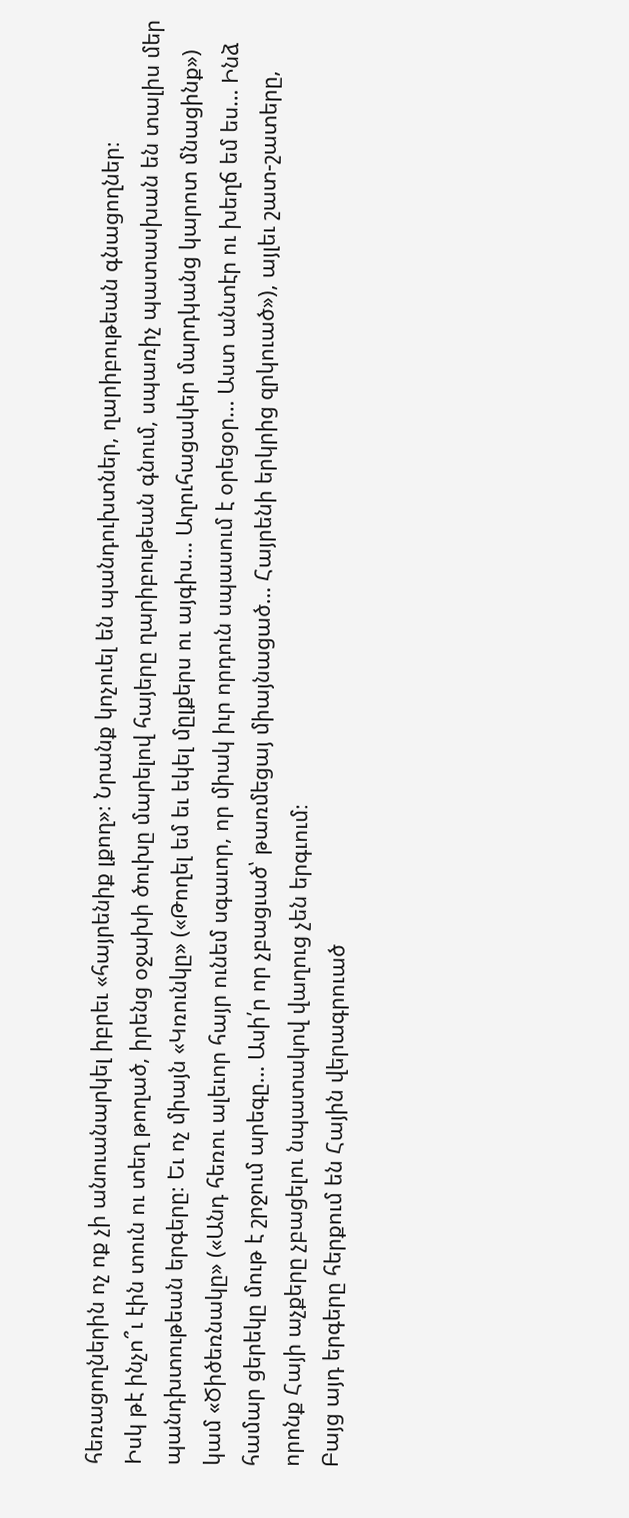հեռացողներին ոչ ոք չի անուանարկել իբրեւ «հայրենիք լքող»։ Նրանք կոչուել են պանդուխտներ, ղարիբութեան գնացողներ։
Իսկ թէ ինչո՞ւ էին տուն ու տեղ թողած, իրենց օջախի ծուխը մարելով հայերը ղարիբութեան գնում, սպառիչ պատասխան են տալիս մեր պանդխտութեան երգերը։ Եւ ոչ միայն «Կռունկը» («Թողել եմ եւ եկել մըլքերս ու այգիս… Աղուհացակեր մարդկանց կարոտ մնացինք») կամ «Ծիծեռնակը» («Անդ հեռու ալեւոր հայր ունեմ սգաւոր, որ միակ իւր որդուն սպասում է օրեցօր… Աստ անտէր ու խեղճ եմ ես… Ինձ համար ցերեկը մութ է շրջում արեգը… Ասի՛ր որ չբացւած՝ թառմեցայ միայնացած… Հայրենի երկրից զրկուած»), այլեւ շատ-շատերը, որոնք Հայի աչքերը չբացելու նպատակով վաղուց չեն երգւում։
Բայց այդ երգերը հերքում են Հային վերագրուած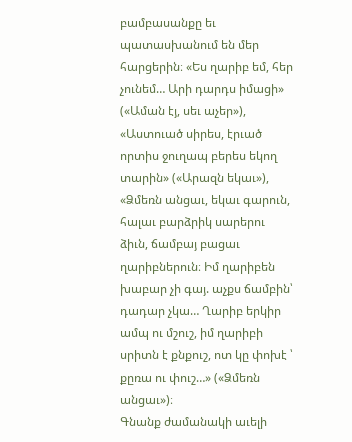բամբասանքը եւ պատասխանում են մեր հարցերին։ «Ես ղարիբ եմ, հեր չունեմ… Արի դարդս իմացի» («Աման էյ, սեւ աչեր»), «Աստուած սիրես, էրւած որտիս ջուղապ բերես եկող տարին» («Արազն եկաւ»), «Ձմեռն անցաւ, եկաւ գարուն, հալաւ բարձրիկ սարերու ձիւն, ճամբայ բացաւ ղարիբներուն։ Իմ ղարիբեն խաբար չի գայ. աչքս ճամբին՝ դադար չկա… Ղարիբ երկիր ամպ ու մշուշ, իմ ղարիբի սրիտն է քնքուշ, ոտ կը փոխէ ՝ քըռա ու փուշ…» («Ձմեռն անցաւ»)։
Գնանք ժամանակի աւելի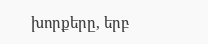խորքերը, երբ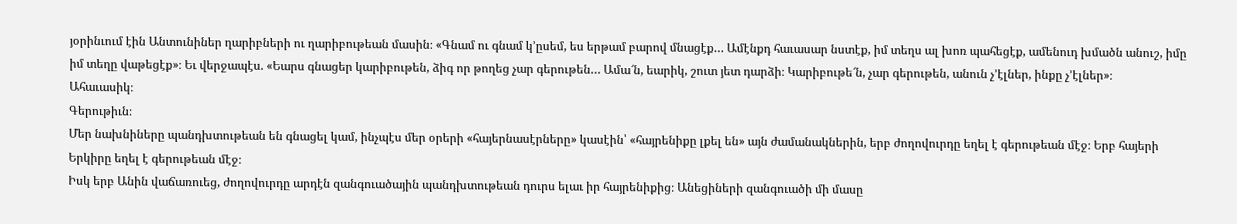յօրինւում էին Անտունիներ ղարիբների ու ղարիբութեան մասին։ «Գնամ ու գնամ կ’ըսեմ, ես երթամ բարով մնացէք… Ամէնքդ հաւասար նստէք, իմ տեղս ալ խոռ պահեցէք, ամենուդ խմածն անուշ, իմը իմ տեղը վաթեցէք»։ Եւ վերջապէս. «Եարս գնացեր կարիբութեն, ձիգ որ թողեց չար գերութեն… Ամա՜ն, եարիկ, շուտ յետ դարձի։ Կարիբութե՜ն, չար գերութեն, անուն չ’էլներ, ինքը չ’էլներ»։
Ահաւասիկ։
Գերութիւն։
Մեր նախնիները պանդխտութեան են գնացել կամ, ինչպէս մեր օրերի «հայերնասէրները» կասէին՝ «հայրենիքը լքել են» այն ժամանակներին, երբ ժողովուրդը եղել է գերութեան մէջ։ Երբ հայերի Երկիրը եղել է գերութեան մէջ։
Իսկ երբ Անին վաճառուեց, ժողովուրդը արդէն զանգուածային պանդխտութեան դուրս ելաւ իր հայրենիքից։ Անեցիների զանգուածի մի մասը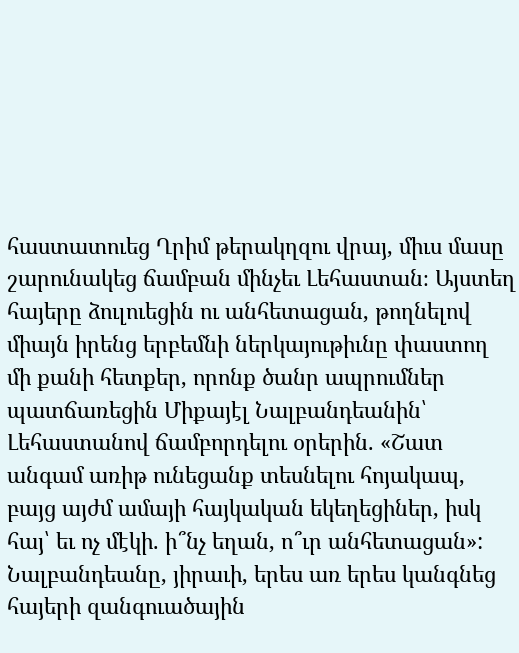հաստատուեց Ղրիմ թերակղզու վրայ, միւս մասը շարունակեց ճամբան մինչեւ Լեհաստան։ Այստեղ հայերը ձուլուեցին ու անհետացան, թողնելով միայն իրենց երբեմնի ներկայութիւնը փաստող մի քանի հետքեր, որոնք ծանր ապրումներ պատճառեցին Միքայէլ Նալբանդեանին՝ Լեհաստանով ճամբորդելու օրերին. «Շատ անգամ առիթ ունեցանք տեսնելու հոյակապ, բայց այժմ ամայի հայկական եկեղեցիներ, իսկ հայ՝ եւ ոչ մէկի. ի՞նչ եղան, ո՞ւր անհետացան»: Նալբանդեանը, յիրաւի, երես առ երես կանգնեց հայերի զանգուածային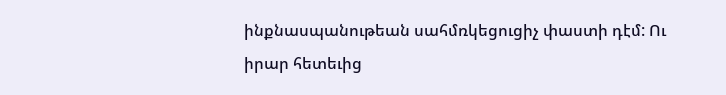ինքնասպանութեան սահմռկեցուցիչ փաստի դէմ: Ու իրար հետեւից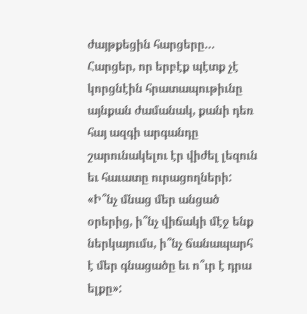ժայթքեցին հարցերը… Հարցեր, որ երբէք պէտք չէ կորցնէին հրատապութիւնը այնքան ժամանակ, քանի դեռ հայ ազգի արգանդը շարունակելու էր վիժել լեզուն եւ հաւատը ուրացողների:
«Ի՞նչ մնաց մեր անցած օրերից, ի՞նչ վիճակի մէջ ենք ներկայումս, ի՞նչ ճանապարհ է մեր գնացածը եւ ո՞ւր է դրա ելքը»: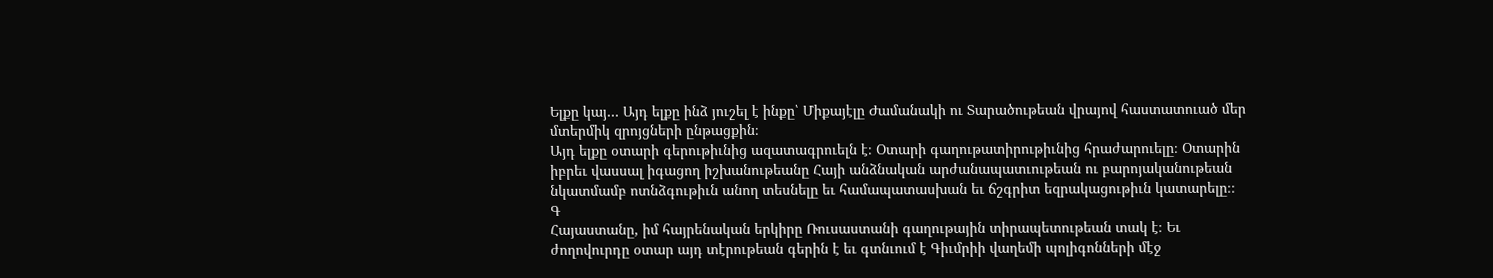Ելքը կայ… Այդ ելքը ինձ յուշել է ինքը՝ Միքայէլը Ժամանակի ու Տարածութեան վրայով հաստատուած մեր մտերմիկ զրոյցների ընթացքին։
Այդ ելքը օտարի գերութիւնից ազատագրուելն է։ Օտարի գաղութատիրութիւնից հրաժարուելը։ Օտարին իբրեւ վասսալ իգացող իշխանութեանը Հայի անձնական արժանապատւութեան ու բարոյականութեան նկատմամբ ոտնձգութիւն անող տեսնելը եւ համապատասխան եւ ճշգրիտ եզրակացութիւն կատարելը։։
Գ
Հայաստանը, իմ հայրենական երկիրը Ռուսաստանի գաղութային տիրապետութեան տակ է։ Եւ ժողովուրդը օտար այդ տէրութեան գերին է եւ գտնւում է Գիւմրիի վաղեմի պոլիգոնների մէջ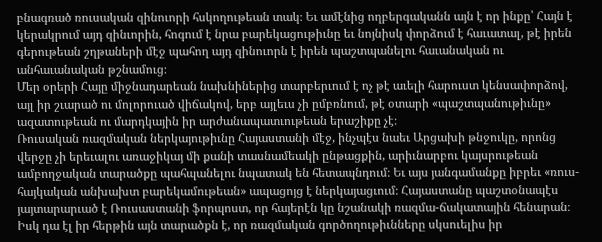բնագռած ռուսական զինուորի հսկողութեան տակ։ Եւ ամէնից ողբերգականն այն է որ ինքը՝ Հայն է կերակրում այդ զինւորին, հոգում է նրա բարեկացութիւնը եւ նոյնիսկ փորձում է հաւատալ, թէ իրեն գերութեան շղթաների մէջ պահող այդ զինուորն է իրեն պաշտպանելու հաւանական ու անհաւանական թշնամուց։
Մեր օրերի Հայը միջնադարեան նախնիներից տարբերւում է ոչ թէ աւելի հարուստ կենսափորձով, այլ իր շւարած ու մոլորուած վիճակով, երբ այլեւս չի ըմբռնում, թէ օտարի «պաշտպանութիւնը» ազատութեան ու մարդկային իր արժանապատւութեան երաշիքը չէ։
Ռուսական ռազմական ներկայութիւնը Հայաստանի մէջ, ինչպէս նաեւ Արցախի թնջուկը, որոնց վերջը չի երեւալու առաջիկայ մի քանի տասնամեակի ընթացքին, արիւնարբու կայսրութեան ամբողջական տարածքը պահպանելու նպատակ են հետապնդում։ Եւ այս յանգամանքը իբրեւ «ռուս-հայկական անխախտ բարեկամութեան» ապացոյց է ներկայացւում։ Հայաստանը պաշտօնապէս յայտարարւած է Ռուսաստանի ֆորպոստ, որ հայերէն կը նշանակի ռազմա-ճակատային հենարան։ Իսկ դա էլ իր հերթին այն տարածքն է, որ ռազմական գործողութիւնները սկսուելիս իր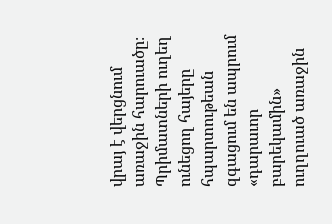վրայ է վերցնում առաջին հարուածը։ Պրիմատների ուղեղ ունեցող հայերը հպարտութեան զգացում են ապրում «դարաւոր բարեկամին» ուղղուած առաջին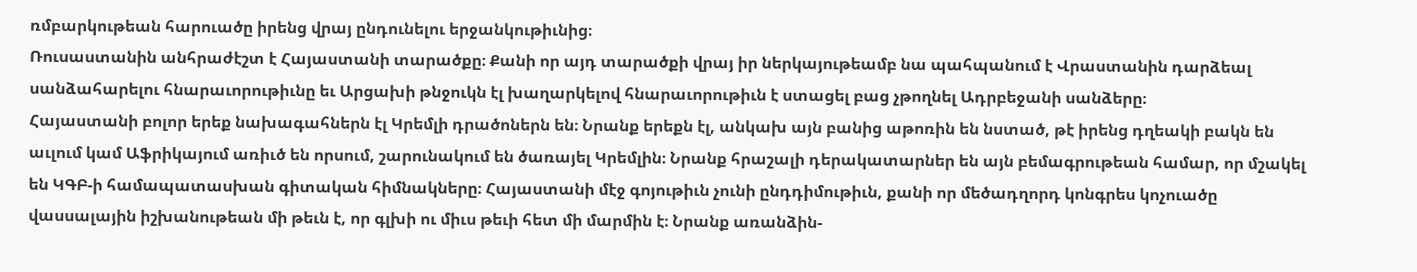ռմբարկութեան հարուածը իրենց վրայ ընդունելու երջանկութիւնից։
Ռուսաստանին անհրաժէշտ է Հայաստանի տարածքը։ Քանի որ այդ տարածքի վրայ իր ներկայութեամբ նա պահպանում է Վրաստանին դարձեալ սանձահարելու հնարաւորութիւնը եւ Արցախի թնջուկն էլ խաղարկելով հնարաւորութիւն է ստացել բաց չթողնել Ադրբեջանի սանձերը։
Հայաստանի բոլոր երեք նախագահներն էլ Կրեմլի դրածոներն են։ Նրանք երեքն էլ, անկախ այն բանից աթոռին են նստած, թէ իրենց դղեակի բակն են աւլում կամ Աֆրիկայում առիւծ են որսում, շարունակում են ծառայել Կրեմլին։ Նրանք հրաշալի դերակատարներ են այն բեմագրութեան համար, որ մշակել են ԿԳԲ-ի համապատասխան գիտական հիմնակները։ Հայաստանի մէջ գոյութիւն չունի ընդդիմութիւն, քանի որ մեծադղորդ կոնգրես կոչուածը վասսալային իշխանութեան մի թեւն է, որ գլխի ու միւս թեւի հետ մի մարմին է։ Նրանք առանձին-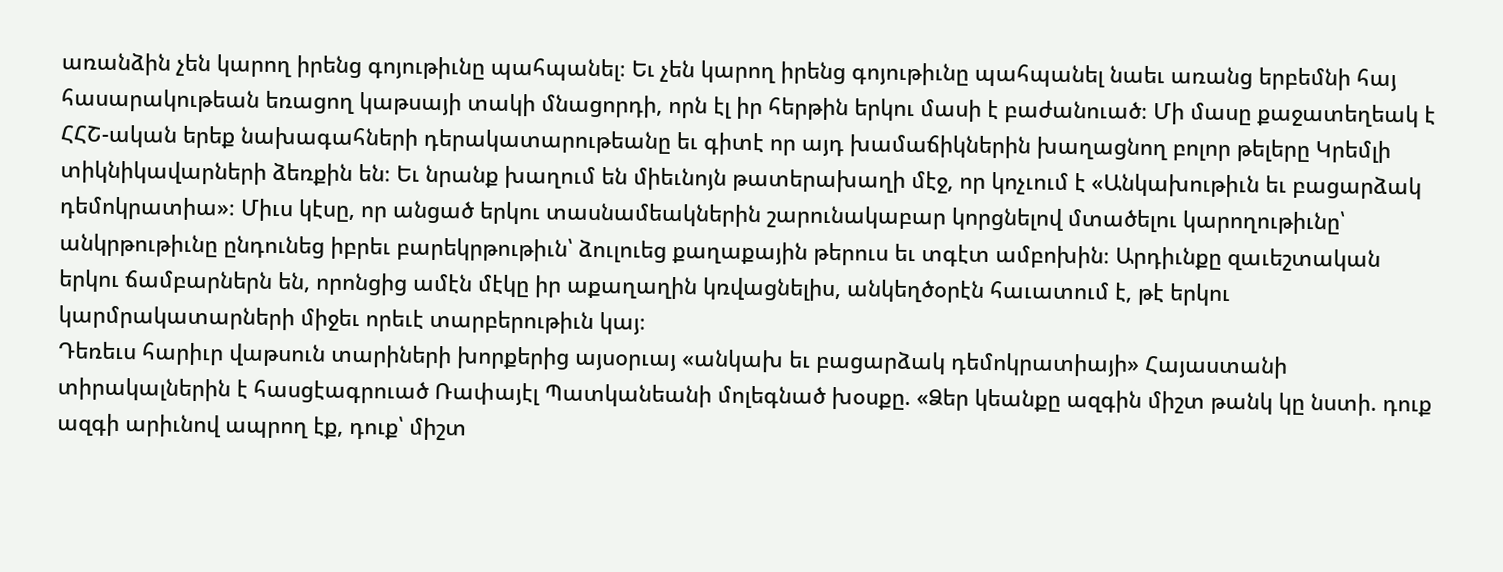առանձին չեն կարող իրենց գոյութիւնը պահպանել։ Եւ չեն կարող իրենց գոյութիւնը պահպանել նաեւ առանց երբեմնի հայ հասարակութեան եռացող կաթսայի տակի մնացորդի, որն էլ իր հերթին երկու մասի է բաժանուած։ Մի մասը քաջատեղեակ է ՀՀՇ-ական երեք նախագահների դերակատարութեանը եւ գիտէ որ այդ խամաճիկներին խաղացնող բոլոր թելերը Կրեմլի տիկնիկավարների ձեռքին են։ Եւ նրանք խաղում են միեւնոյն թատերախաղի մէջ, որ կոչւում է «Անկախութիւն եւ բացարձակ դեմոկրատիա»։ Միւս կէսը, որ անցած երկու տասնամեակներին շարունակաբար կորցնելով մտածելու կարողութիւնը՝ անկրթութիւնը ընդունեց իբրեւ բարեկրթութիւն՝ ձուլուեց քաղաքային թերուս եւ տգէտ ամբոխին։ Արդիւնքը զաւեշտական երկու ճամբարներն են, որոնցից ամէն մէկը իր աքաղաղին կռվացնելիս, անկեղծօրէն հաւատում է, թէ երկու կարմրակատարների միջեւ որեւէ տարբերութիւն կայ։
Դեռեւս հարիւր վաթսուն տարիների խորքերից այսօրւայ «անկախ եւ բացարձակ դեմոկրատիայի» Հայաստանի տիրակալներին է հասցէագրուած Ռափայէլ Պատկանեանի մոլեգնած խօսքը. «Ձեր կեանքը ազգին միշտ թանկ կը նստի. դուք ազգի արիւնով ապրող էք, դուք՝ միշտ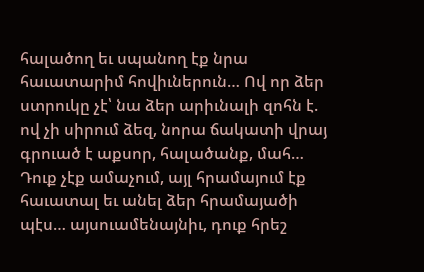հալածող եւ սպանող էք նրա հաւատարիմ հովիւներուն… Ով որ ձեր ստրուկը չէ՝ նա ձեր արիւնալի զոհն է. ով չի սիրում ձեզ, նորա ճակատի վրայ գրուած է աքսոր, հալածանք, մահ… Դուք չէք ամաչում, այլ հրամայում էք հաւատալ եւ անել ձեր հրամայածի պէս… այսուամենայնիւ, դուք հրեշ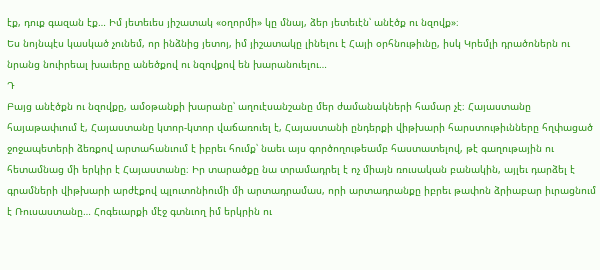էք, դուք գազան էք… Իմ յետեւես յիշատակ «օղորմի» կը մնայ, ձեր յետեւէն՝ անէծք ու նզովք»։
Ես նոյնպէս կասկած չունեմ, որ ինձնից յետոյ, իմ յիշատակը լինելու է Հայի օրհնութիւնը, իսկ Կրեմլի դրածոներն ու նրանց նուիրեալ խաւերը անեծքով ու նզովքով են խարանուելու…
Դ
Բայց անէծքն ու նզովքը, ամօթանքի խարանը՝ աղուէսանշանը մեր ժամանակների համար չէ։ Հայաստանը հայաթափւում է, Հայաստանը կտոր-կտոր վաճառուել է, Հայաստանի ընդերքի վիթխարի հարստութիւնները հղփացած ջոջապետերի ձեռքով արտահանւում է իբրեւ հումք՝ նաեւ այս գործողութեամբ հաստատելով, թէ գաղութային ու հետամնաց մի երկիր է Հայաստանը։ Իր տարածքը նա տրամադրել է ոչ միայն ռուսական բանակին, այլեւ դարձել է գրամների վիթխարի արժէքով պլուտոնիումի մի արտադրամաս, որի արտադրանքը իբրեւ թափոն ձրիաբար իւրացնում է Ռուսաստանը… Հոգեւարքի մէջ գտնւող իմ երկրին ու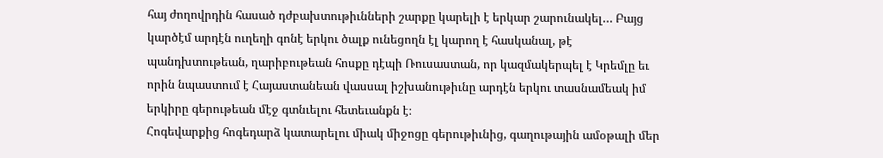հայ ժողովրդին հասած դժբախտութիւնների շարքը կարելի է երկար շարունակել… Բայց կարծէմ արդէն ուղեղի գոնէ երկու ծալք ունեցողն էլ կարող է հասկանալ, թէ պանդխտութեան, ղարիբութեան հոսքը դէպի Ռուսաստան, որ կազմակերպել է Կրեմլը եւ որին նպաստում է Հայաստանեան վասսալ իշխանութիւնը արդէն երկու տասնամեակ իմ երկիրը գերութեան մէջ գտնւելու հետեւանքն է։
Հոգեվարքից հոգեդարձ կատարելու միակ միջոցը գերութիւնից, գաղութային ամօթալի մեր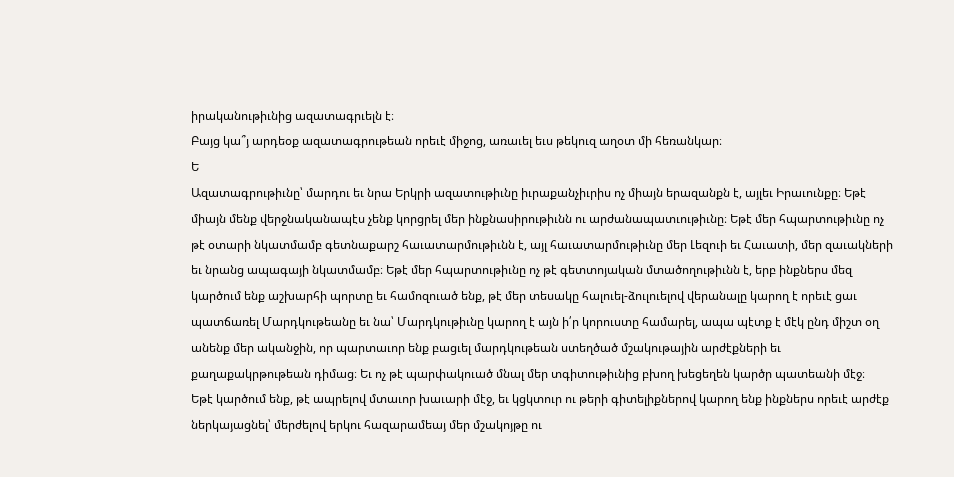իրականութիւնից ազատագրւելն է։
Բայց կա՞յ արդեօք ազատագրութեան որեւէ միջոց, առաւել եւս թեկուզ աղօտ մի հեռանկար։
Ե
Ազատագրութիւնը՝ մարդու եւ նրա Երկրի ազատութիւնը իւրաքանչիւրիս ոչ միայն երազանքն է, այլեւ Իրաւունքը։ Եթէ միայն մենք վերջնականապէս չենք կորցրել մեր ինքնասիրութիւնն ու արժանապատւութիւնը։ Եթէ մեր հպարտութիւնը ոչ թէ օտարի նկատմամբ գետնաքարշ հաւատարմութիւնն է, այլ հաւատարմութիւնը մեր Լեզուի եւ Հաւատի, մեր զաւակների եւ նրանց ապագայի նկատմամբ։ Եթէ մեր հպարտութիւնը ոչ թէ գետտոյական մտածողութիւնն է, երբ ինքներս մեզ կարծում ենք աշխարհի պորտը եւ համոզուած ենք, թէ մեր տեսակը հալուել-ձուլուելով վերանալը կարող է որեւէ ցաւ պատճառել Մարդկութեանը եւ նա՝ Մարդկութիւնը կարող է այն ի՛ր կորուստը համարել, ապա պէտք է մէկ ընդ միշտ օղ անենք մեր ականջին, որ պարտաւոր ենք բացւել մարդկութեան ստեղծած մշակութային արժէքների եւ քաղաքակրթութեան դիմաց։ Եւ ոչ թէ պարփակուած մնալ մեր տգիտութիւնից բխող խեցեղեն կարծր պատեանի մէջ։
Եթէ կարծում ենք, թէ ապրելով մտաւոր խաւարի մէջ, եւ կցկտուր ու թերի գիտելիքներով կարող ենք ինքներս որեւէ արժէք ներկայացնել՝ մերժելով երկու հազարամեայ մեր մշակոյթը ու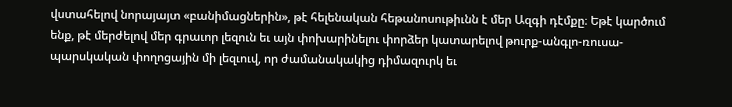վստահելով նորայայտ «բանիմացներին», թէ հելենական հեթանոսութիւնն է մեր Ազգի դէմքը։ Եթէ կարծում ենք, թէ մերժելով մեր գրաւոր լեզուն եւ այն փոխարինելու փորձեր կատարելով թուրք-անգլո-ռուսա-պարսկական փողոցային մի լեզւուվ, որ ժամանակակից դիմազուրկ եւ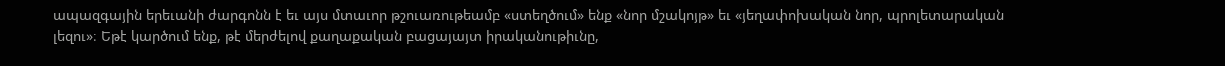ապազգային երեւանի ժարգոնն է եւ այս մտաւոր թշուառութեամբ «ստեղծում» ենք «նոր մշակոյթ» եւ «յեղափոխական նոր, պրոլետարական լեզու»։ Եթէ կարծում ենք, թէ մերժելով քաղաքական բացայայտ իրականութիւնը,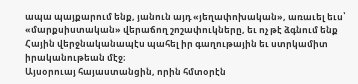ապա պայքարում ենք, յանուն այդ «յեղափոխական», առաւել եւս՝ «մարքսիստական» վերաճող շոշափուկները, եւ ոչ թէ ձգնում ենք Հային վերջնականապէս պահել իր գաղութային եւ ստրկամիտ իրականութեան մէջ։
Այսօրուայ հայաստանցին, որին հմտօրէն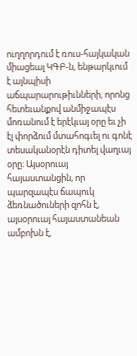ուղղորդում է ռուս-հայկական միացեալ ԿԳԲ-ն, ենթարկւում է այնպիսի աճպարարութիւնների, որոնց հետեւանքով անմիջապէս մոռանում է երէկւայ օրը եւ չի էլ փորձում մտահոգւել ու գոնէ տեսականօրէն դիտել վաղւայ օրը։ Այսօրուայ հայաստանցին, որ պարզապէս ճապուկ ձեռնածուների զոհն է, այսօրուայ հայաստանեան ամբոխն է,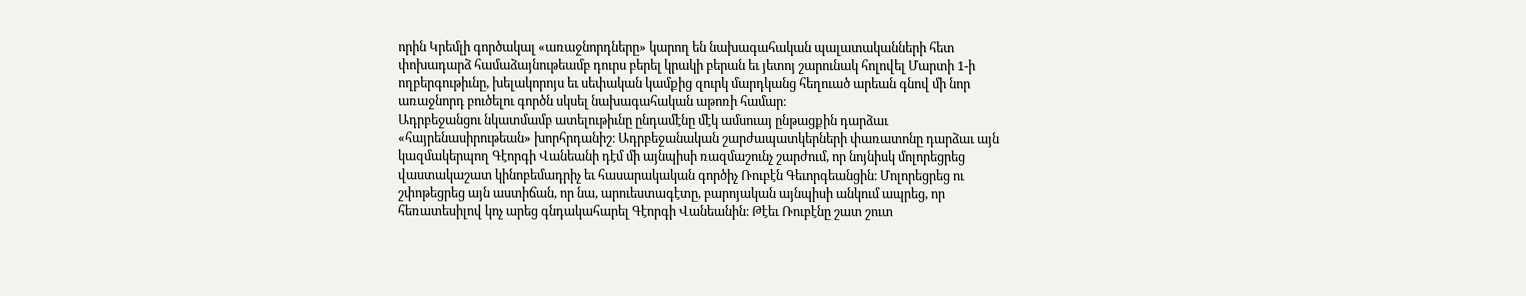որին Կրեմլի գործակալ «առաջնորդները» կարող են նախագահական պալատականների հետ փոխադարձ համաձայնութեամբ դուրս բերել կրակի բերան եւ յետոյ շարունակ հոլովել Մարտի 1-ի ողբերգութիւնը, խելակորոյս եւ սեփական կամքից զուրկ մարդկանց հեղուած արեան գնով մի նոր առաջնորդ բուծելու գործն սկսել նախագահական աթոռի համար։
Ադրբեջանցու նկատմամբ ատելութիւնը ընդամէնը մէկ ամսուայ ընթացքին դարձաւ «հայրենասիրութեան» խորհրդանիշ։ Ադրբեջանական շարժապատկերների փառատոնը դարձաւ այն կազմակերպող Գէորգի Վանեանի դէմ մի այնպիսի ռազմաշունչ շարժում, որ նոյնիսկ մոլորեցրեց վաստակաշատ կինոբեմադրիչ եւ հասարակական գործիչ Ռուբէն Գեւորգեանցին։ Մոլորեցրեց ու շփոթեցրեց այն աստիճան, որ նա, արուեստագէտը, բարոյական այնպիսի անկում ապրեց, որ հեռատեսիլով կոչ արեց գնդակահարել Գէորգի Վանեանին։ Թէեւ Ռուբէնը շատ շուտ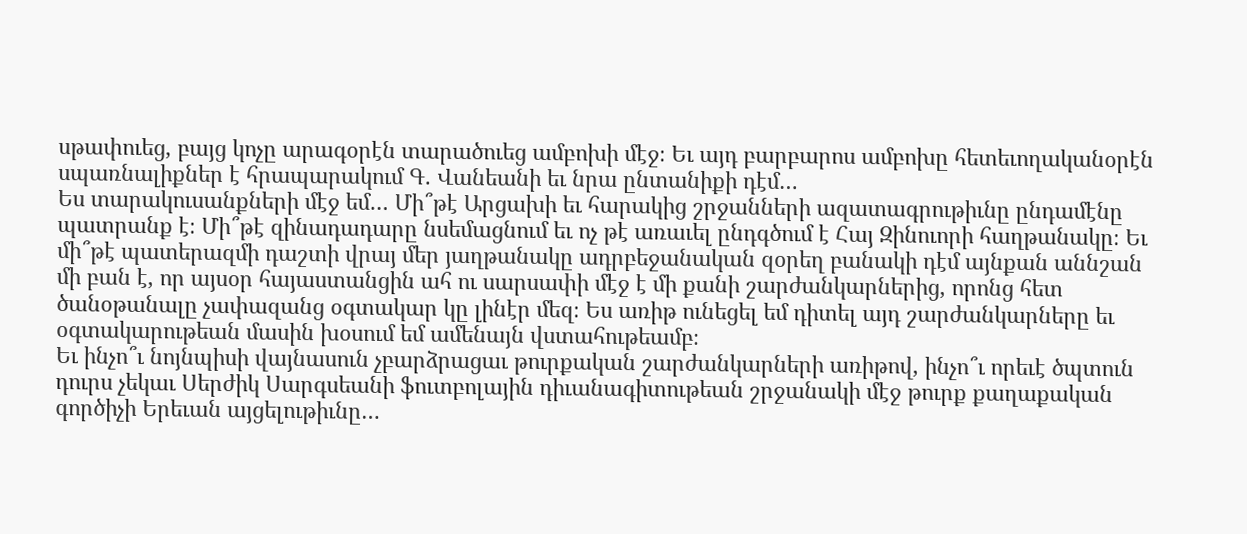սթափուեց, բայց կոչը արագօրէն տարածուեց ամբոխի մէջ։ Եւ այդ բարբարոս ամբոխը հետեւողականօրէն սպառնալիքներ է հրապարակում Գ. Վանեանի եւ նրա ընտանիքի դէմ…
Ես տարակուսանքների մէջ եմ… Մի՞թէ Արցախի եւ հարակից շրջանների ազատագրութիւնը ընդամէնը պատրանք է։ Մի՞թէ զինադադարը նսեմացնում եւ ոչ թէ առաւել ընդգծում է Հայ Զինուորի հաղթանակը։ Եւ մի՞թէ պատերազմի դաշտի վրայ մեր յաղթանակը ադրբեջանական զօրեղ բանակի դէմ այնքան աննշան մի բան է, որ այսօր հայաստանցին ահ ու սարսափի մէջ է մի քանի շարժանկարներից, որոնց հետ ծանօթանալը չափազանց օգտակար կը լինէր մեզ։ Ես առիթ ունեցել եմ դիտել այդ շարժանկարները եւ օգտակարութեան մասին խօսում եմ ամենայն վստահութեամբ։
Եւ ինչո՞ւ նոյնպիսի վայնասուն չբարձրացաւ թուրքական շարժանկարների առիթով, ինչո՞ւ որեւէ ծպտուն դուրս չեկաւ Սերժիկ Սարգսեանի ֆուտբոլային դիւանագիտութեան շրջանակի մէջ թուրք քաղաքական գործիչի Երեւան այցելութիւնը…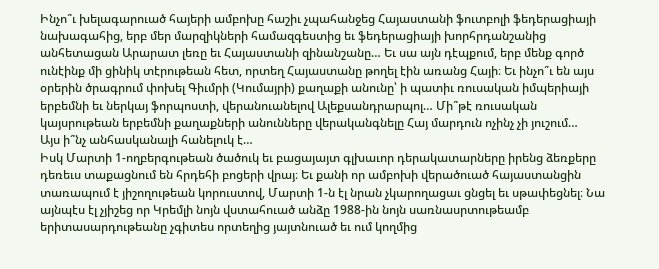Ինչո՞ւ խելագարուած հայերի ամբոխը հաշիւ չպահանջեց Հայաստանի ֆուտբոլի ֆեդերացիայի նախագահից, երբ մեր մարզիկների համազգեստից եւ ֆեդերացիայի խորհրդանշանից անհետացան Արարատ լեռը եւ Հայաստանի զինանշանը… Եւ սա այն դէպքում, երբ մենք գործ ունէինք մի ցինիկ տէրութեան հետ, որտեղ Հայաստանը թողել էին առանց Հայի։ Եւ ինչո՞ւ են այս օրերին ծրագրում փոխել Գիւմրի (Կումայրի) քաղաքի անունը՝ ի պատիւ ռուսական իմպերիայի երբեմնի եւ ներկայ ֆորպոստի, վերանուանելով Ալեքսանդրարպոլ… Մի՞թէ ռուսական կայսրութեան երբեմնի քաղաքների անունները վերականգնելը Հայ մարդուն ոչինչ չի յուշում…
Այս ի՞նչ անհասկանալի հանելուկ է…
Իսկ Մարտի 1-ողբերգութեան ծածուկ եւ բացայայտ գլխաւոր դերակատարները իրենց ձեռքերը դեռեւս տաքացնում են հրդեհի բոցերի վրայ։ Եւ քանի որ ամբոխի վերածուած հայաստանցին տառապում է յիշողութեան կորուստով, Մարտի 1-ն էլ նրան չկարողացաւ ցնցել եւ սթափեցնել։ Նա այնպէս էլ չյիշեց որ Կրեմլի նոյն վստահուած անձը 1988-ին նոյն սառնասրտութեամբ երիտասարդութեանը չգիտես որտեղից յայտնուած եւ ում կողմից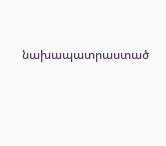նախապատրաստած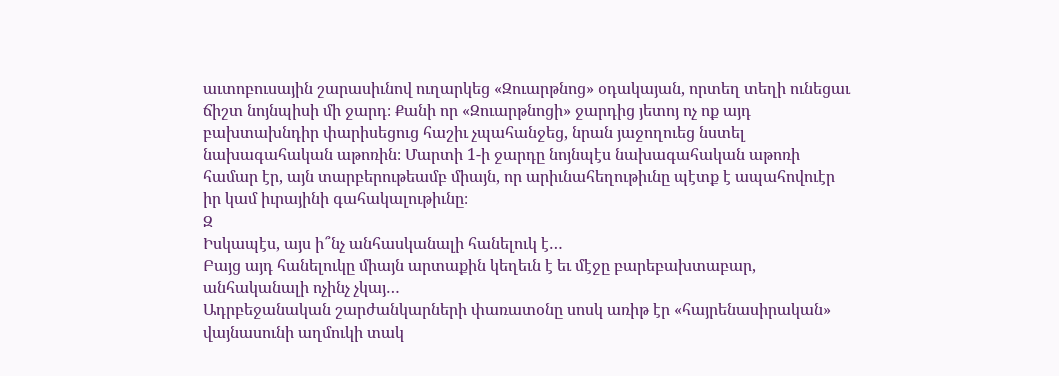աւտոբուսային շարասիւնով ուղարկեց «Զուարթնոց» օդակայան, որտեղ տեղի ունեցաւ ճիշտ նոյնպիսի մի ջարդ։ Քանի որ «Զուարթնոցի» ջարդից յետոյ ոչ ոք այդ բախտախնդիր փարիսեցուց հաշիւ չպահանջեց, նրան յաջողուեց նստել նախագահական աթոռին։ Մարտի 1-ի ջարդը նոյնպէս նախագահական աթոռի համար էր, այն տարբերութեամբ միայն, որ արիւնահեղութիւնը պէտք է ապահովուէր իր կամ իւրայինի գահակալութիւնը։
Զ
Իսկապէս, այս ի՞նչ անհասկանալի հանելուկ է…
Բայց այդ հանելուկը միայն արտաքին կեղեւն է եւ մէջը բարեբախտաբար, անհականալի ոչինչ չկայ…
Ադրբեջանական շարժանկարների փառատօնը սոսկ առիթ էր «հայրենասիրական» վայնասունի աղմուկի տակ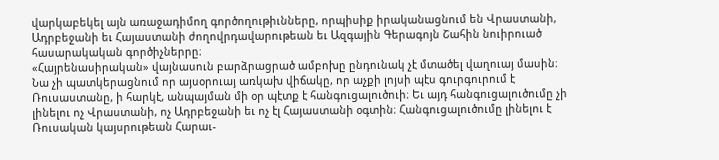վարկաբեկել այն առաջադիմող գործողութիւնները, որպիսիք իրականացնում են Վրաստանի, Ադրբեջանի եւ Հայաստանի ժողովրդավարութեան եւ Ազգային Գերագոյն Շահին նուիրուած հասարակական գործիչներրը։
«Հայրենասիրական» վայնասուն բարձրացրած ամբոխը ընդունակ չէ մտածել վաղուայ մասին։ Նա չի պատկերացնում որ այսօրուայ առկախ վիճակը, որ աչքի լոյսի պէս գուրգուրում է Ռուսաստանը, ի հարկէ, անպայման մի օր պէտք է հանգուցալուծուի։ Եւ այդ հանգուցալուծումը չի լինելու ոչ Վրաստանի, ոչ Ադրբեջանի եւ ոչ էլ Հայաստանի օգտին։ Հանգուցալուծումը լինելու է Ռուսական կայսրութեան Հարաւ-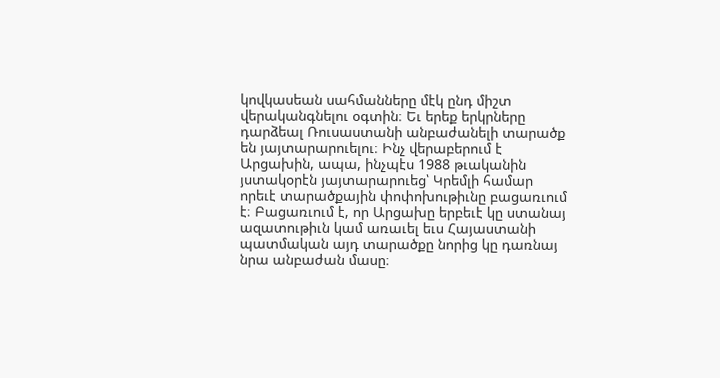կովկասեան սահմանները մէկ ընդ միշտ վերականգնելու օգտին։ Եւ երեք երկրները դարձեալ Ռուսաստանի անբաժանելի տարածք են յայտարարուելու։ Ինչ վերաբերում է Արցախին, ապա, ինչպէս 1988 թւականին յստակօրէն յայտարարուեց՝ Կրեմլի համար որեւէ տարածքային փոփոխութիւնը բացառւում է։ Բացառւում է, որ Արցախը երբեւէ կը ստանայ ազատութիւն կամ առաւել եւս Հայաստանի պատմական այդ տարածքը նորից կը դառնայ նրա անբաժան մասը։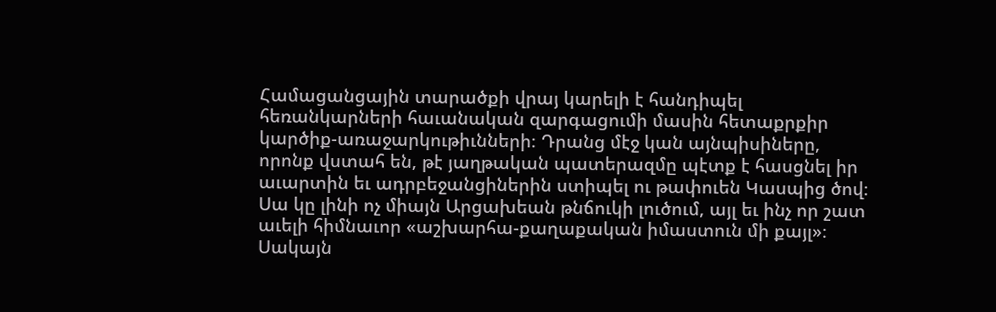Համացանցային տարածքի վրայ կարելի է հանդիպել հեռանկարների հաւանական զարգացումի մասին հետաքրքիր կարծիք-առաջարկութիւնների։ Դրանց մէջ կան այնպիսիները, որոնք վստահ են, թէ յաղթական պատերազմը պէտք է հասցնել իր աւարտին եւ ադրբեջանցիներին ստիպել ու թափուեն Կասպից ծով։ Սա կը լինի ոչ միայն Արցախեան թնճուկի լուծում, այլ եւ ինչ որ շատ աւելի հիմնաւոր «աշխարհա-քաղաքական իմաստուն մի քայլ»։
Սակայն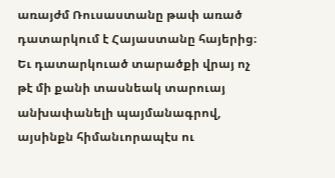առայժմ Ռուսաստանը թափ առած դատարկում է Հայաստանը հայերից։ Եւ դատարկուած տարածքի վրայ ոչ թէ մի քանի տասնեակ տարուայ անխափանելի պայմանագրով, այսինքն հիմանւորապէս ու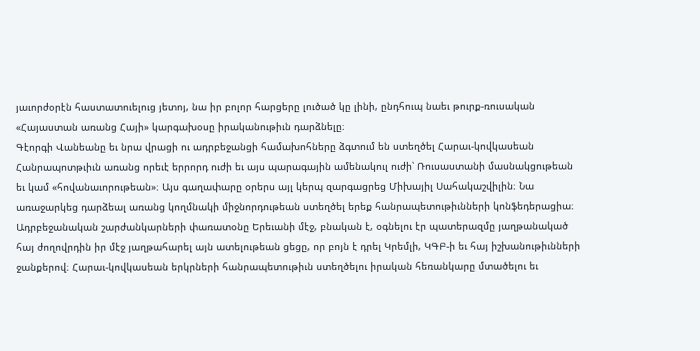յաւորժօրէն հաստատուելուց յետոյ, նա իր բոլոր հարցերը լուծած կը լինի, ընդհուպ նաեւ թուրք-ռուսական «Հայաստան առանց Հայի» կարգախօսը իրականութիւն դարձնելը։
Գէորգի Վանեանը եւ նրա վրացի ու ադրբեջանցի համախոհները ձգտում են ստեղծել Հարաւ-կովկասեան Հանրապոտթւիւն առանց որեւէ երրորդ ուժի եւ այս պարագային ամենակուլ ուժի՝ Ռուսաստանի մասնակցութեան եւ կամ «հովանաւորութեան»։ Այս գաղափարը օրերս այլ կերպ զարգացրեց Միխայիլ Սահակաշվիլին։ Նա առաջարկեց դարձեալ առանց կողմնակի միջնորդութեան ստեղծել երեք հանրապետութիւնների կոնֆեդերացիա։
Ադրբեջանական շարժանկարների փառատօնը Երեւանի մէջ, բնական է, օգնելու էր պատերազմը յաղթանակած հայ ժողովրդին իր մէջ յաղթահարել այն ատելութեան ցեցը, որ բոյն է դրել Կրեմլի, ԿԳԲ-ի եւ հայ իշխանութիւնների ջանքերով։ Հարաւ-կովկասեան երկրների հանրապետութիւն ստեղծելու իրական հեռանկարը մտածելու եւ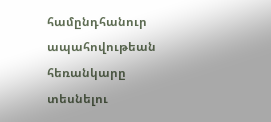համընդհանուր ապահովութեան հեռանկարը տեսնելու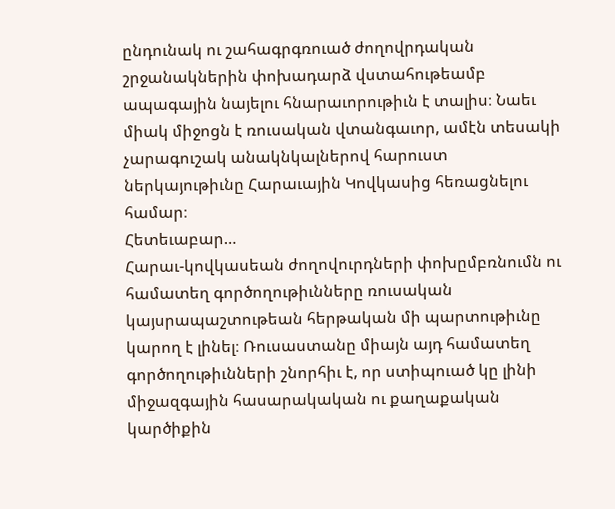ընդունակ ու շահագրգռուած ժողովրդական շրջանակներին փոխադարձ վստահութեամբ ապագային նայելու հնարաւորութիւն է տալիս։ Նաեւ միակ միջոցն է ռուսական վտանգաւոր, ամէն տեսակի չարագուշակ անակնկալներով հարուստ ներկայութիւնը Հարաւային Կովկասից հեռացնելու համար։
Հետեւաբար…
Հարաւ-կովկասեան ժողովուրդների փոխըմբռնումն ու համատեղ գործողութիւնները ռուսական կայսրապաշտութեան հերթական մի պարտութիւնը կարող է լինել։ Ռուսաստանը միայն այդ համատեղ գործողութիւնների շնորհիւ է, որ ստիպուած կը լինի միջազգային հասարակական ու քաղաքական կարծիքին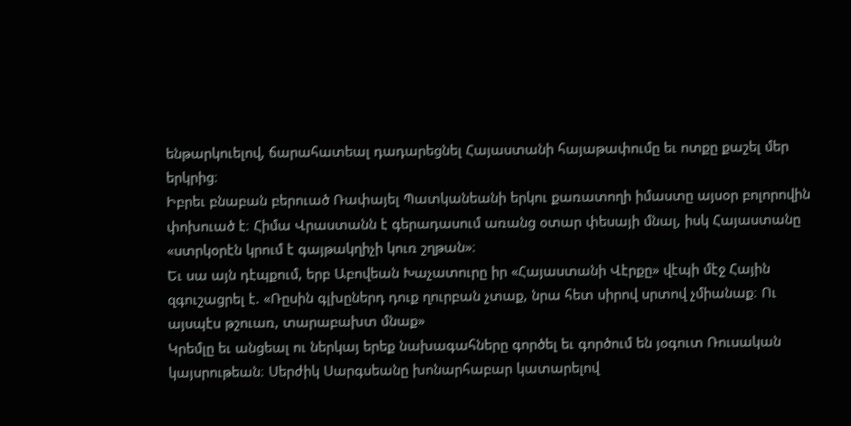ենթարկուելով, ճարահատեալ դադարեցնել Հայաստանի հայաթափումը եւ ոտքը քաշել մեր երկրից։
Իբրեւ բնաբան բերուած Ռափայել Պատկանեանի երկու քառատողի իմաստը այսօր բոլորովին փոխուած է։ Հիմա Վրաստանն է գերադասում առանց օտար փեսայի մնալ, իսկ Հայաստանը «ստրկօրէն կրում է գայթակղիչի կուռ շղթան»։
Եւ սա այն դէպքում, երբ Աբովեան Խաչատուրը իր «Հայաստանի Վէրքը» վէպի մէջ Հային զգուշացրել է. «Ռըսին գլխըներդ դուք ղուրբան չտաք, նրա հետ սիրով սրտով չմիանաք։ Ու այսպէս թշուառ, տարաբախտ մնաք»
Կրեմլը եւ անցեալ ու ներկայ երեք նախագահները գործել եւ գործում են յօգուտ Ռուսական կայսրութեան։ Սերժիկ Սարգսեանը խոնարհաբար կատարելով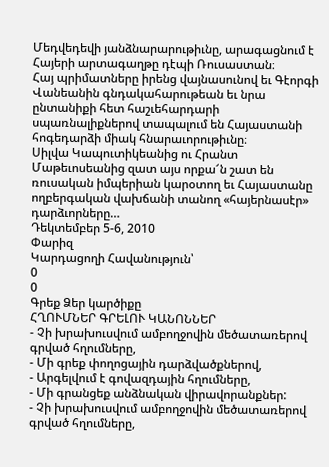Մեդվեդեվի յանձնարարութիւնը, արագացնում է Հայերի արտագաղթը դէպի Ռուսաստան։
Հայ պրիմատները իրենց վայնասունով եւ Գէորգի Վանեանին գնդակահարութեան եւ նրա ընտանիքի հետ հաշւեհարդարի սպառնալիքներով տապալում են Հայաստանի հոգեդարձի միակ հնարաւորութիւնը։
Սիլվա Կապուտիկեանից ու Հրանտ Մաթեւոսեանից զատ այս որքա՜ն շատ են ռուսական իմպերիան կարօտող եւ Հայաստանը ողբերգական վախճանի տանող «հայերնասէր» դարձւորները…
Դեկտեմբեր 5-6, 2010
Փարիզ
Կարդացողի Հավանություն՝
0
0
Գրեք Ձեր կարծիքը
ՀՂՈՒՄՆԵՐ ԳՐԵԼՈՒ ԿԱՆՈՆՆԵՐ
- Չի խրախուսվում ամբողջովին մեծատառերով գրված հղումները,
- Մի գրեք փողոցային դարձվածքներով,
- Արգելվում է գովազդային հղումները,
- Մի գրանցեք անձնական վիրավորանքներ:
- Չի խրախուսվում ամբողջովին մեծատառերով գրված հղումները,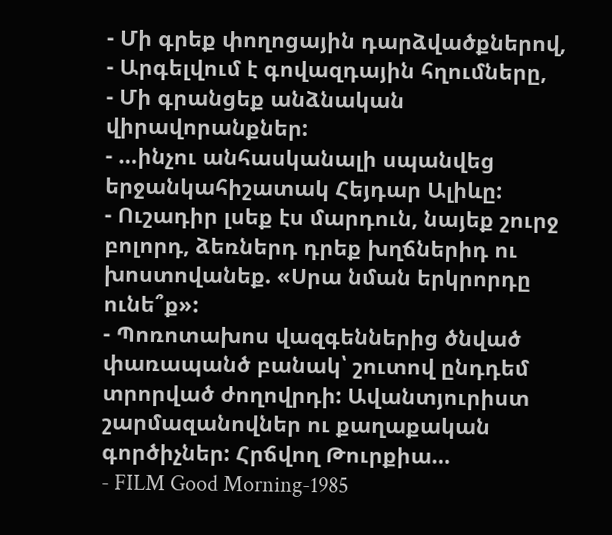- Մի գրեք փողոցային դարձվածքներով,
- Արգելվում է գովազդային հղումները,
- Մի գրանցեք անձնական վիրավորանքներ:
- …ինչու անհասկանալի սպանվեց երջանկահիշատակ Հեյդար Ալիևը:
- Ուշադիր լսեք էս մարդուն, նայեք շուրջ բոլորդ, ձեռներդ դրեք խղճներիդ ու խոստովանեք. «Սրա նման երկրորդը ունե՞ք»:
- Պոռոտախոս վազգեններից ծնված փառապանծ բանակ՝ շուտով ընդդեմ տրորված ժողովրդի: Ավանտյուրիստ շարմազանովներ ու քաղաքական գործիչներ: Հրճվող Թուրքիա…
- FILM Good Morning-1985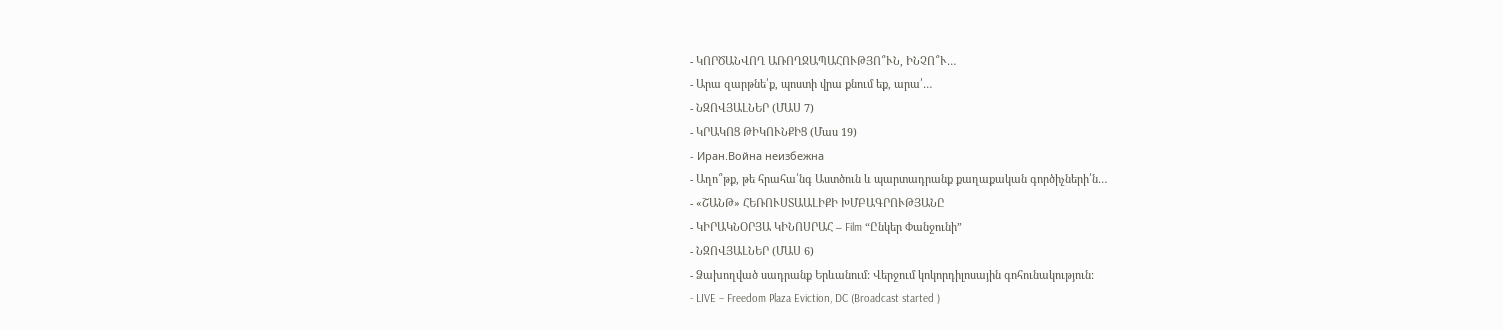- ԿՈՐԾԱՆՎՈՂ ԱՌՈՂՋԱՊԱՀՈՒԹՅՈ՞ՒՆ, ԻՆՉՈ՞Ւ…
- Արա զարթնե՛ք, պոստի վրա քնում եք, արա՛…
- ՆԶՈՎՅԱԼՆԵՐ (ՄԱՍ 7)
- ԿՐԱԿՈՑ ԹԻԿՈՒՆՔԻՑ (Մաս 19)
- Иран.Война неизбежна
- Աղո՞թք, թե հրահա՛նգ Աստծուն և պարտադրանք քաղաքական գործիչների՛ն…
- «ՇԱՆԹ» ՀԵՌՈՒՍՏԱԱԼԻՔԻ ԽՄԲԱԳՐՈՒԹՅԱՆԸ
- ԿԻՐԱԿՆՕՐՅԱ ԿԻՆՈՍՐԱՀ – Film “Ընկեր Փանջունի”
- ՆԶՈՎՅԱԼՆԵՐ (ՄԱՍ 6)
- Ձախողված սադրանք Երևանում: Վերջում կոկորդիլոսային գոհունակություն:
- LIVE – Freedom Plaza Eviction, DC (Broadcast started )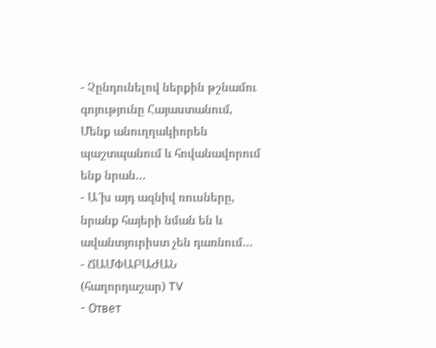- Չընդունելով ներքին թշնամու գոյությունը Հայաստանում, Մենք անուղղակիորեն պաշտպանում և հովանավորում ենք նրան…
- Ա՜խ այդ ազնիվ ռուսները, նրանք հայերի նման են և ավանտյուրիստ չեն դառնում…
- ՃԱՄՓԱԲԱԺԱՆ (հաղորդաշար) TV
- Ответ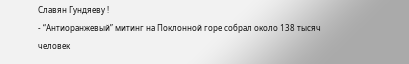Славян Гундяеву !
- “Антиоранжевый” митинг на Поклонной горе собрал около 138 тысяч человек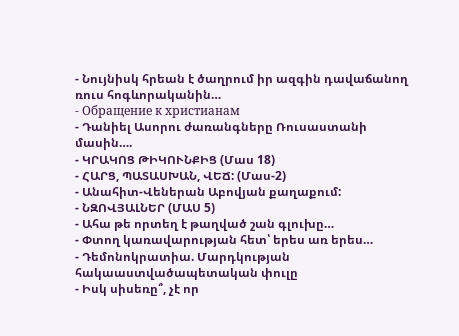- Նույնիսկ հրեան է ծաղրում իր ազգին դավաճանող ռուս հոգևորականին…
- Обращение к христианам
- Դանիել Ասորու ժառանգները Ռուսաստանի մասին….
- ԿՐԱԿՈՑ ԹԻԿՈՒՆՔԻՑ (Մաս 18)
- ՀԱՐՑ, ՊԱՏԱՍԽԱՆ, ՎԵՃ: (Մաս-2)
- Անահիտ-Վեներան Աբովյան քաղաքում:
- ՆԶՈՎՅԱԼՆԵՐ (ՄԱՍ 5)
- Ահա թե որտեղ է թաղված շան գլուխը…
- Փտող կառավարության հետ՝ երես առ երես…
- Դեմոնոկրատիա. Մարդկության հակաաստվածապետական փուլը
- Իսկ սիսեռը՞, չէ որ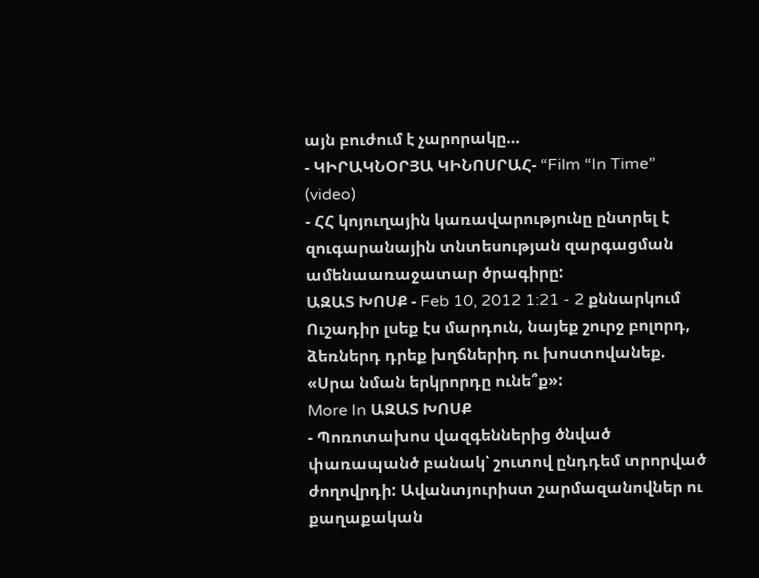այն բուժում է չարորակը…
- ԿԻՐԱԿՆՕՐՅԱ ԿԻՆՈՍՐԱՀ- “Film “In Time” (video)
- ՀՀ կոյուղային կառավարությունը ընտրել է զուգարանային տնտեսության զարգացման ամենաառաջատար ծրագիրը:
ԱԶԱՏ ԽՈՍՔ - Feb 10, 2012 1:21 - 2 քննարկում
Ուշադիր լսեք էս մարդուն, նայեք շուրջ բոլորդ, ձեռներդ դրեք խղճներիդ ու խոստովանեք. «Սրա նման երկրորդը ունե՞ք»:
More In ԱԶԱՏ ԽՈՍՔ
- Պոռոտախոս վազգեններից ծնված փառապանծ բանակ՝ շուտով ընդդեմ տրորված ժողովրդի: Ավանտյուրիստ շարմազանովներ ու քաղաքական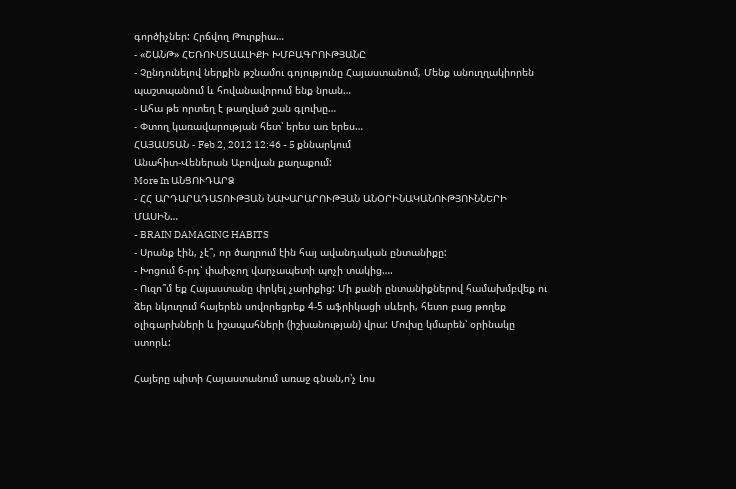գործիչներ: Հրճվող Թուրքիա…
- «ՇԱՆԹ» ՀԵՌՈՒՍՏԱԱԼԻՔԻ ԽՄԲԱԳՐՈՒԹՅԱՆԸ
- Չընդունելով ներքին թշնամու գոյությունը Հայաստանում, Մենք անուղղակիորեն պաշտպանում և հովանավորում ենք նրան…
- Ահա թե որտեղ է թաղված շան գլուխը…
- Փտող կառավարության հետ՝ երես առ երես…
ՀԱՅԱՍՏԱՆ - Feb 2, 2012 12:46 - 5 քննարկում
Անահիտ-Վեներան Աբովյան քաղաքում:
More In ԱՆՑՈՒԴԱՐՁ
- ՀՀ ԱՐԴԱՐԱԴԱՏՈՒԹՅԱՆ ՆԱԽԱՐԱՐՈՒԹՅԱՆ ԱՆՕՐԻՆԱԿԱՆՈՒԹՅՈՒՆՆԵՐԻ ՄԱՍԻՆ…
- BRAIN DAMAGING HABITS
- Սրանք էին, չէ՞, որ ծաղրում էին հայ ավանդական ընտանիքը:
- Խոցում 6-րդ՝ փախչող վարչապետի պոչի տակից….
- Ուզո՞մ եք Հայաստանը փրկել չարիքից: Մի քանի ընտանիքներով համախմբվեք ու ձեր նկուղում հայերեն սովորեցրեք 4-5 աֆրիկացի սևերի, հետո բաց թողեք օլիգարխների և իշապահների (իշխանության) վրա: Մուխը կմարեն՝ օրինակը ստորև:

Հայերը պիտի Հայաստանում առաջ գնան,ո՝չ Լոս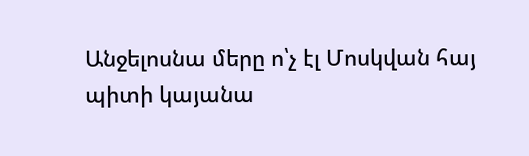Անջելոսնա մերը ո՝չ էլ Մոսկվան հայ պիտի կայանա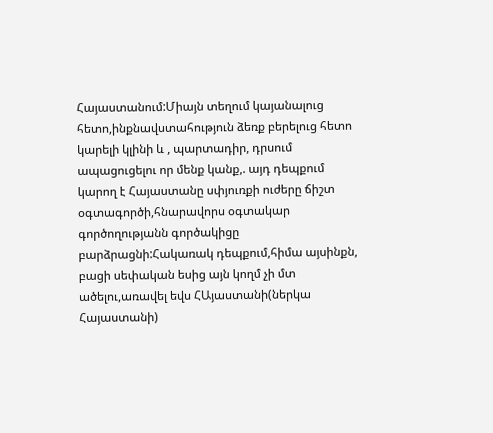Հայաստանում:Միայն տեղում կայանալուց հետո,ինքնավստահություն ձեռք բերելուց հետո կարելի կլինի և , պարտադիր, դրսում ապացուցելու որ մենք կանք,. այդ դեպքում կարող է Հայաստանը սփյուռքի ուժերը ճիշտ օգտագործի,հնարավորս օգտակար գործողությանն գործակիցը բարձրացնի:Հակառակ դեպքում,հիմա այսինքն, բացի սեփական եսից այն կողմ չի մտ
ածելու,առավել եվս ՀԱյաստանի(ներկա Հայաստանի)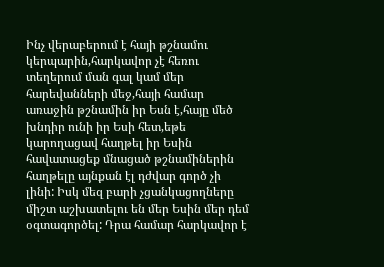Ինչ վերաբերում է հայի թշնամու կերպարին,հարկավոր չէ հեռու տեղերում ման գալ կամ մեր հարեվանների մեջ,հայի համար առաջին թշնամին իր Եսն է,հայը մեծ խնդիր ունի իր Եսի հետ,եթե կարողացավ հաղթել իր Եսին հավատացեք մնացած թշնամիներին հաղթելը այնքան էլ դժվար գործ չի լինի: Իսկ մեզ բարի չցանկացողները միշտ աշխատելու են մեր Եսին մեր դեմ օգտագործել: Դրա համար հարկավոր է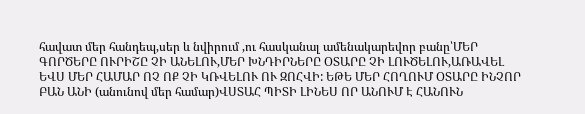հավատ մեր հանդեպ,սեր և նվիրում ,ու հասկանալ ամենակարեվոր բանը՝ՄԵՐ ԳՈՐԾԵՐԸ ՈՒՐԻՇԸ ՉԻ ԱՆԵԼՈՒ,ՄԵՐ ԽՆԴԻՐՆԵՐԸ ՕՏԱՐԸ ՉԻ ԼՈՒԾԵԼՈՒ,ԱՌԱՎԵԼ ԵՎՍ ՄԵՐ ՀԱՄԱՐ ՈՉ ՈՔ ՉԻ ԿՌՎԵԼՈՒ ՈՒ ԶՈՀՎԻ: ԵԹԵ ՄԵՐ ՀՈՂՈՒՄ ՕՏԱՐԸ ԻՆՉՈՐ ԲԱՆ ԱՆԻ (անունով մեր համար)ՎՍՏԱՀ ՊԻՏԻ ԼԻՆԵՍ ՈՐ ԱՆՈՒՄ Է ՀԱՆՈՒՆ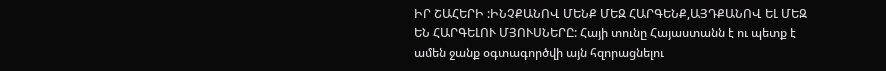ԻՐ ՇԱՀԵՐԻ :ԻՆՉՔԱՆՈՎ ՄԵՆՔ ՄԵԶ ՀԱՐԳԵՆՔ,ԱՅԴՔԱՆՈՎ ԵԼ ՄԵԶ ԵՆ ՀԱՐԳԵԼՈՒ ՄՅՈՒՍՆԵՐԸ: Հայի տունը Հայաստանն է ու պետք է ամեն ջանք օգտագործվի այն հզորացնելու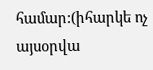համար:(իհարկե ոչ այսօրվա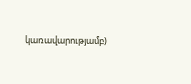կառավարությամբ)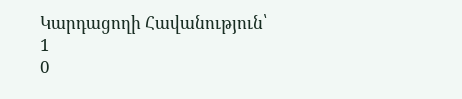Կարդացողի Հավանություն՝
1
0